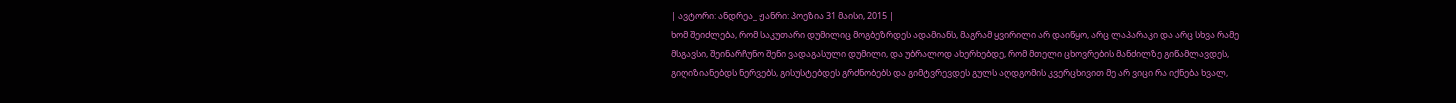| ავტორი: ანდრეა_ ჟანრი: პოეზია 31 მაისი, 2015 |
ხომ შეიძლება, რომ საკუთარი დუმილიც მოგბეზრდეს ადამიანს, მაგრამ ყვირილი არ დაიწყო, არც ლაპარაკი და არც სხვა რამე მსგავსი, შეინარჩუნო შენი ვადაგასული დუმილი, და უბრალოდ ახერხებდე, რომ მთელი ცხოვრების მანძილზე გიწამლავდეს, გიღიზიანებდს ნერვებს, გისუსტებდეს გრძნობებს და გიმტვრევდეს გულს აღდგომის კვერცხივით მე არ ვიცი რა იქნება ხვალ,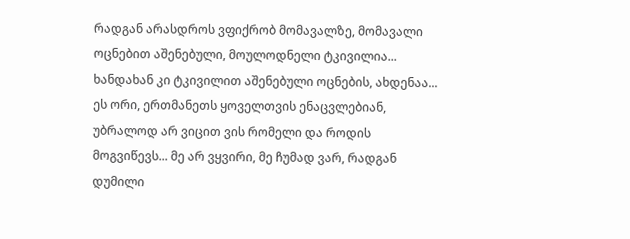რადგან არასდროს ვფიქრობ მომავალზე, მომავალი ოცნებით აშენებული, მოულოდნელი ტკივილია... ხანდახან კი ტკივილით აშენებული ოცნების, ახდენაა... ეს ორი, ერთმანეთს ყოველთვის ენაცვლებიან, უბრალოდ არ ვიცით ვის რომელი და როდის მოგვიწევს... მე არ ვყვირი, მე ჩუმად ვარ, რადგან დუმილი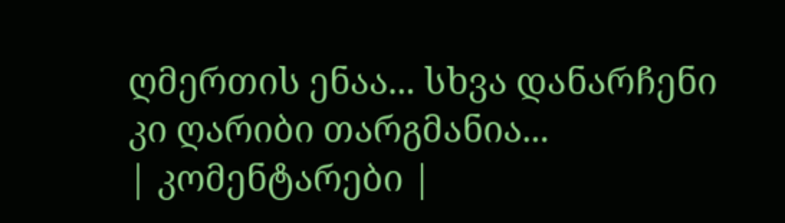ღმერთის ენაა... სხვა დანარჩენი კი ღარიბი თარგმანია...
| კომენტარები |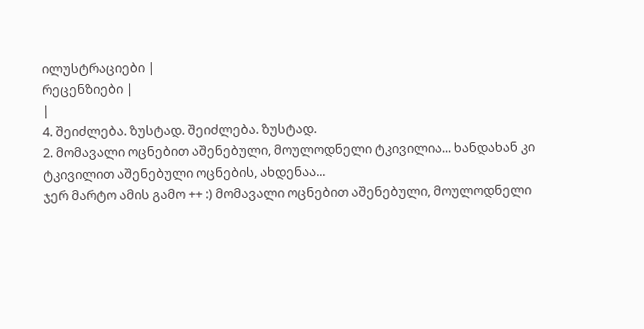ილუსტრაციები |
რეცენზიები |
|
4. შეიძლება. ზუსტად. შეიძლება. ზუსტად.
2. მომავალი ოცნებით აშენებული, მოულოდნელი ტკივილია... ხანდახან კი ტკივილით აშენებული ოცნების, ახდენაა...
ჯერ მარტო ამის გამო ++ :) მომავალი ოცნებით აშენებული, მოულოდნელი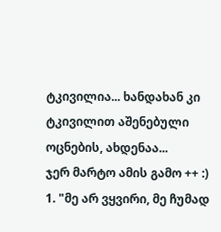ტკივილია... ხანდახან კი ტკივილით აშენებული ოცნების, ახდენაა...
ჯერ მარტო ამის გამო ++ :)
1. "მე არ ვყვირი, მე ჩუმად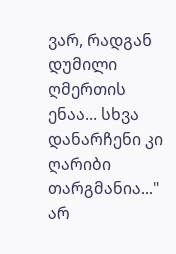ვარ, რადგან დუმილი ღმერთის ენაა... სხვა დანარჩენი კი ღარიბი თარგმანია..."
არ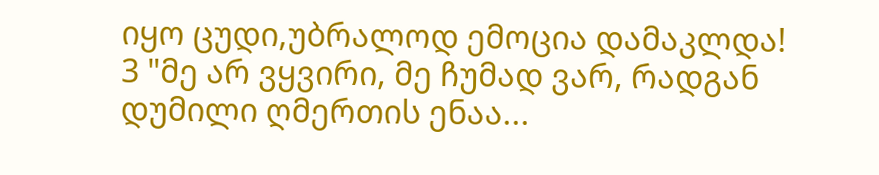იყო ცუდი,უბრალოდ ემოცია დამაკლდა!
3 "მე არ ვყვირი, მე ჩუმად ვარ, რადგან დუმილი ღმერთის ენაა...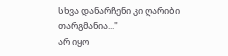სხვა დანარჩენი კი ღარიბი თარგმანია..."
არ იყო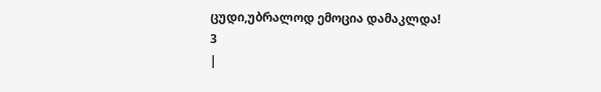ცუდი,უბრალოდ ემოცია დამაკლდა!
3
|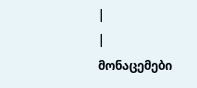|
| მონაცემები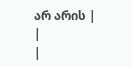არ არის |
|
|